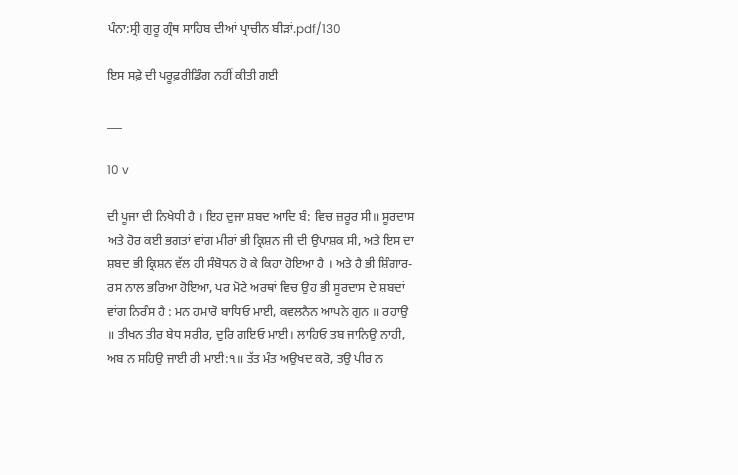ਪੰਨਾ:ਸ੍ਰੀ ਗੁਰੂ ਗ੍ਰੰਥ ਸਾਹਿਬ ਦੀਆਂ ਪ੍ਰਾਚੀਨ ਬੀੜਾਂ.pdf/130

ਇਸ ਸਫ਼ੇ ਦੀ ਪਰੂਫ਼ਰੀਡਿੰਗ ਨਹੀਂ ਕੀਤੀ ਗਈ

___

10 v

ਦੀ ਪੂਜਾ ਦੀ ਨਿਖੇਧੀ ਹੈ । ਇਹ ਦੁਜਾ ਸ਼ਬਦ ਆਦਿ ਬੰ: ਵਿਚ ਜ਼ਰੂਰ ਸੀ॥ ਸੂਰਦਾਸ ਅਤੇ ਹੋਰ ਕਈ ਭਗਤਾਂ ਵਾਂਗ ਮੀਰਾਂ ਭੀ ਕ੍ਰਿਸ਼ਨ ਜੀ ਦੀ ਉਪਾਸ਼ਕ ਸੀ, ਅਤੇ ਇਸ ਦਾ ਸ਼ਬਦ ਭੀ ਕ੍ਰਿਸ਼ਨ ਵੱਲ ਹੀ ਸੰਬੋਧਨ ਹੋ ਕੇ ਕਿਹਾ ਹੋਇਆ ਹੈ । ਅਤੇ ਹੈ ਭੀ ਸ਼ਿੰਗਾਰ-ਰਸ ਨਾਲ ਭਰਿਆ ਹੋਇਆ, ਪਰ ਮੋਟੇ ਅਰਥਾਂ ਵਿਚ ਉਹ ਭੀ ਸੂਰਦਾਸ ਦੇ ਸ਼ਬਦਾਂ ਵਾਂਗ ਨਿਰੰਸ ਹੈ : ਮਨ ਹਮਾਰੋ ਬਾਧਿਓ ਮਾਈ, ਕਵਲਨੈਨ ਆਪਨੇ ਗੁਨ ॥ ਰਹਾਉ ॥ ਤੀਖਨ ਤੀਰ ਬੇਧ ਸਰੀਰ, ਦੁਰਿ ਗਇਓ ਮਾਈ। ਲਾਹਿਓ ਤਬ ਜਾਨਿਉ ਨਾਹੀ, ਅਬ ਨ ਸਹਿਉ ਜਾਈ ਰੀ ਮਾਈ:੧॥ ਤੱਤ ਮੰਤ ਅਉਖਦ ਕਰੋ, ਤਉ ਪੀਰ ਨ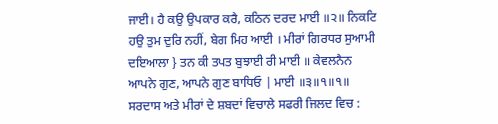ਜਾਈ। ਹੈ ਕਉ ਉਪਕਾਰ ਕਰੈ, ਕਠਿਨ ਦਰਦ ਮਾਈ ॥੨॥ ਨਿਕਟਿ ਹਉ ਤੁਮ ਦੁਰਿ ਨਹੀਂ, ਬੇਗ ਮਿਹ ਆਈ । ਮੀਰਾਂ ਗਿਰਧਰ ਸੁਆਮੀ ਦਇਆਲਾ } ਤਨ ਕੀ ਤਪਤ ਬੁਝਾਈ ਰੀ ਮਾਈ ॥ ਕੇਵਲਨੈਨ ਆਪਨੇ ਗੁਣ, ਆਪਨੇ ਗੁਣ ਬਾਧਿਓ | ਮਾਈ ॥੩॥੧॥੧॥ ਸਰਦਾਸ ਅਤੇ ਮੀਰਾਂ ਦੇ ਸ਼ਬਦਾਂ ਵਿਚਾਲੇ ਸਫਰੀ ਜਿਲਦ ਵਿਚ :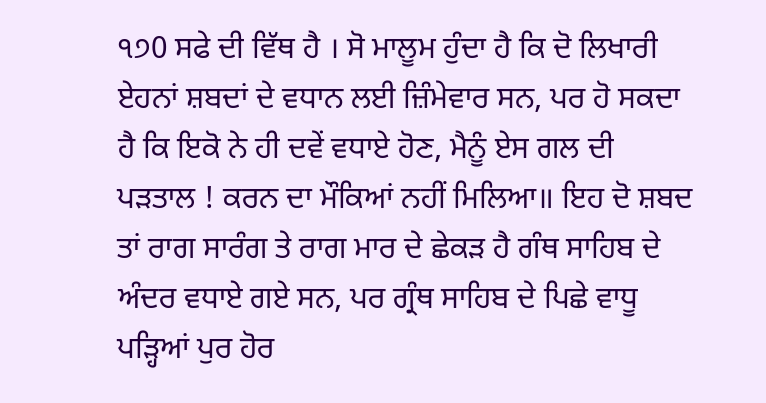੧੭0 ਸਫੇ ਦੀ ਵਿੱਥ ਹੈ । ਸੋ ਮਾਲੂਮ ਹੁੰਦਾ ਹੈ ਕਿ ਦੋ ਲਿਖਾਰੀ ਏਹਨਾਂ ਸ਼ਬਦਾਂ ਦੇ ਵਧਾਨ ਲਈ ਜ਼ਿੰਮੇਵਾਰ ਸਨ, ਪਰ ਹੋ ਸਕਦਾ ਹੈ ਕਿ ਇਕੋ ਨੇ ਹੀ ਦਵੇਂ ਵਧਾਏ ਹੋਣ, ਮੈਨੂੰ ਏਸ ਗਲ ਦੀ ਪੜਤਾਲ ! ਕਰਨ ਦਾ ਮੌਕਿਆਂ ਨਹੀਂ ਮਿਲਿਆ॥ ਇਹ ਦੋ ਸ਼ਬਦ ਤਾਂ ਰਾਗ ਸਾਰੰਗ ਤੇ ਰਾਗ ਮਾਰ ਦੇ ਛੇਕੜ ਹੈ ਗੰਥ ਸਾਹਿਬ ਦੇ ਅੰਦਰ ਵਧਾਏ ਗਏ ਸਨ, ਪਰ ਗ੍ਰੰਥ ਸਾਹਿਬ ਦੇ ਪਿਛੇ ਵਾਧੂ ਪੜ੍ਹਿਆਂ ਪੁਰ ਹੋਰ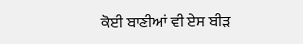ਕੋਈ ਬਾਣੀਆਂ ਵੀ ਏਸ ਬੀੜ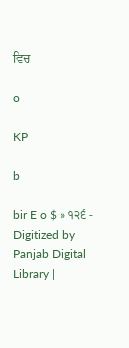ਵਿਚ

o

KP

b

bir E o $ » ੧੨੬ - Digitized by Panjab Digital Library |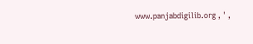www.panjabdigilib.org , ' ,